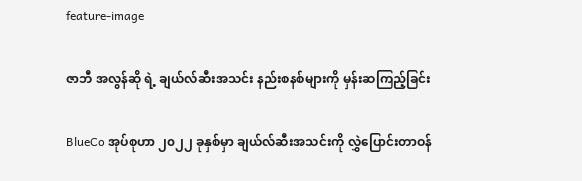feature-image

ဇာဘီ အလွန်ဆို ရဲ့ ချယ်လ်ဆီးအသင်း နည်းစနစ်များကို မှန်းဆကြည့်ခြင်း

BlueCo အုပ်စုဟာ ၂၀၂၂ ခုနှစ်မှာ ချယ်လ်ဆီးအသင်းကို လွှဲပြောင်းတာဝန်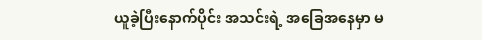ယူခဲ့ပြီးနောက်ပိုင်း အသင်းရဲ့ အခြေအနေမှာ မ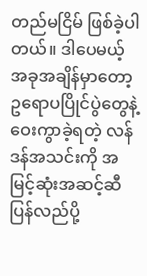တည်မငြိမ် ဖြစ်ခဲ့ပါတယ်။ ဒါပေမယ့် အခုအချိန်မှာတော့ ဥရောပပြိုင်ပွဲတွေနဲ့ ဝေးကွာခဲ့ရတဲ့ လန်ဒန်အသင်းကို အမြင့်ဆုံးအဆင့်ဆီ ပြန်လည်ပို့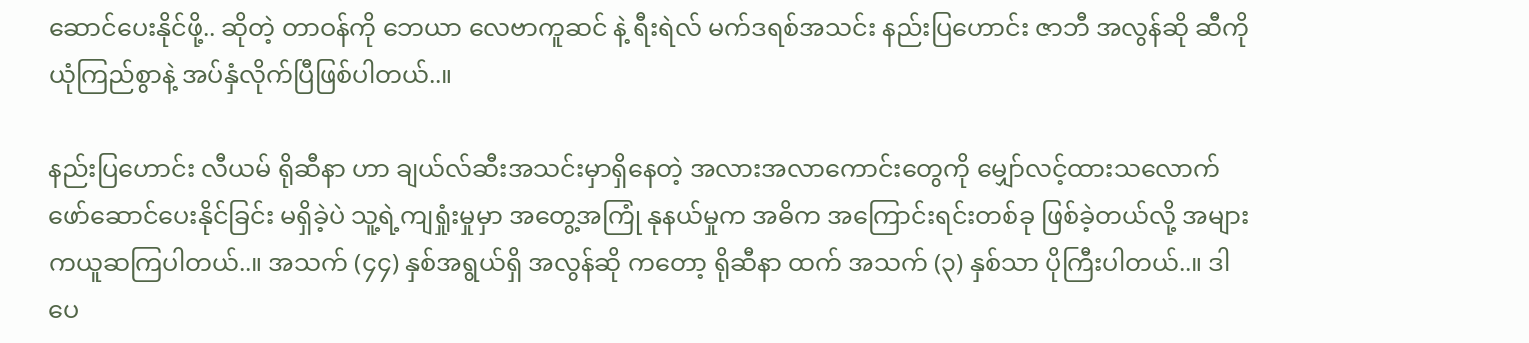ဆောင်ပေးနိုင်ဖို့.. ဆိုတဲ့ တာဝန်ကို ဘေယာ လေဗာကူဆင် နဲ့ ရီးရဲလ် မက်ဒရစ်အသင်း နည်းပြဟောင်း ဇာဘီ အလွန်ဆို ဆီကို ယုံကြည်စွာနဲ့ အပ်နှံလိုက်ပြီဖြစ်ပါတယ်..။

နည်းပြဟောင်း လီယမ် ရိုဆီနာ ဟာ ချယ်လ်ဆီးအသင်းမှာရှိနေတဲ့ အလားအလာကောင်းတွေကို မျှော်လင့်ထားသလောက် ဖော်ဆောင်ပေးနိုင်ခြင်း မရှိခဲ့ပဲ သူ့ရဲ့ကျရှုံးမှုမှာ အတွေ့အကြုံ နုနယ်မှုက အဓိက အကြောင်းရင်းတစ်ခု ဖြစ်ခဲ့တယ်လို့ အများကယူဆကြပါတယ်..။ အသက် (၄၄) နှစ်အရွယ်ရှိ အလွန်ဆို ကတော့ ရိုဆီနာ ထက် အသက် (၃) နှစ်သာ ပိုကြီးပါတယ်..။ ဒါပေ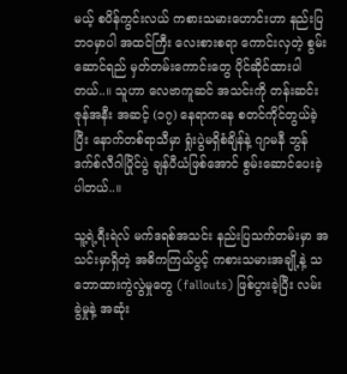မယ့် စပိန်ကွင်းလယ် ကစားသမားဟောင်းဟာ နည်းပြဘဝမှာပါ အထင်ကြီး လေးစားစရာ ကောင်းလှတဲ့ စွမ်းဆောင်ရည် မှတ်တမ်းကောင်းတွေ ပိုင်ဆိုင်ထားပါတယ်..။ သူဟာ လေဗာကူဆင် အသင်းကို တန်းဆင်းဇုန်အနီး အဆင့် (၁၇) နေရာကနေ စတင်ကိုင်တွယ်ခဲ့ပြီး နောက်တစ်ရာသီမှာ ရှုံးပွဲမရှိစံချိန်နဲ့ ဂျာမနီ ဘွန်ဒက်စ်လီဂါပြိုင်ပွဲ ချန်ပီယံဖြစ်အောင် စွမ်းဆောင်ပေးခဲ့ပါတယ်..။

သူ့ရဲ့ရီးရဲလ် မက်ဒရစ်အသင်း နည်းပြသက်တမ်းမှာ အသင်းမှာရှိတဲ့ အဓိကကြယ်ပွင့် ကစားသမားအချို့နဲ့ သဘောထားကွဲလွဲမှုတွေ (fallouts) ဖြစ်ပွားခဲ့ပြီး လမ်းခွဲမှုနဲ့ အဆုံး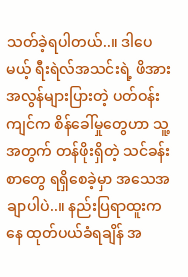သတ်ခဲ့ရပါတယ်..။ ဒါပေမယ့် ရီးရဲလ်အသင်းရဲ့ ဖိအားအလွန်များပြားတဲ့ ပတ်ဝန်းကျင်က စိန်ခေါ်မှုတွေဟာ သူ့အတွက် တန်ဖိုးရှိတဲ့ သင်ခန်းစာတွေ ရရှိစေခဲ့မှာ အသေအချာပါပဲ..။ နည်းပြရာထူးကနေ ထုတ်ပယ်ခံရချိန် အ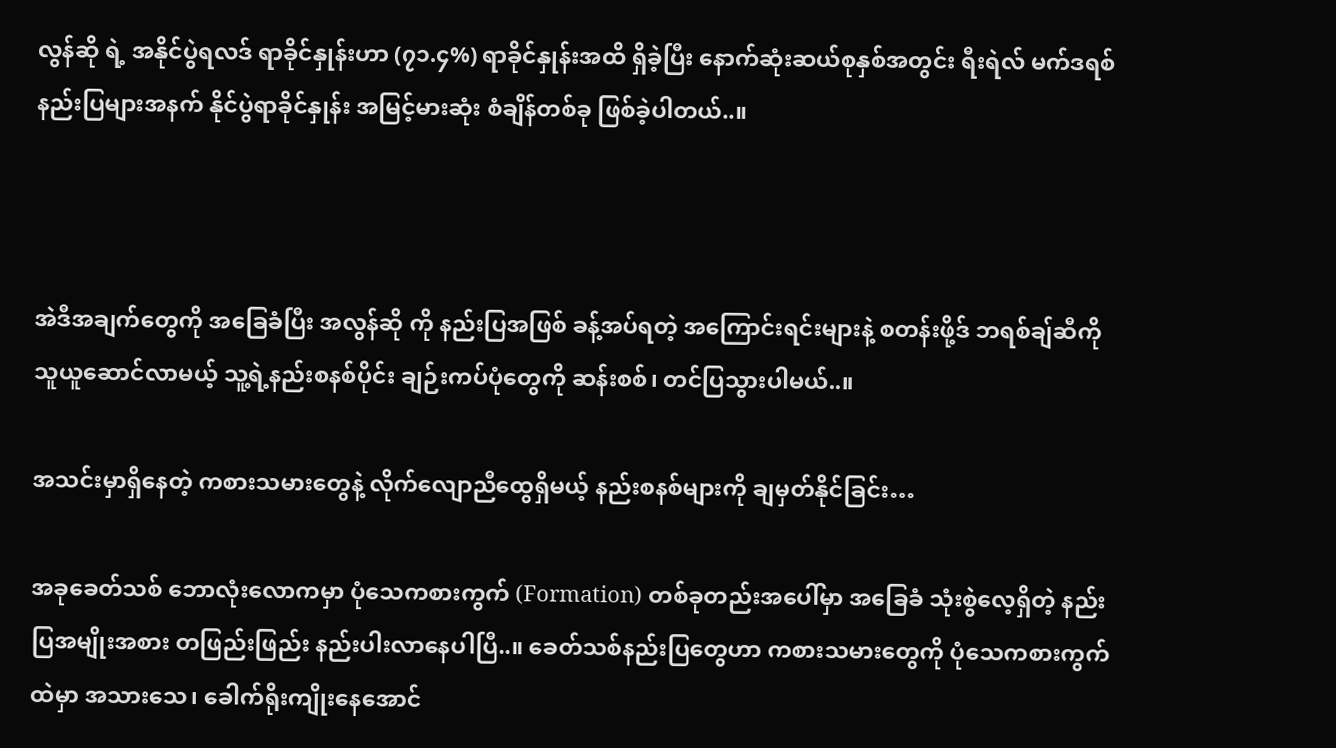လွန်ဆို ရဲ့ အနိုင်ပွဲရလဒ် ရာခိုင်နှုန်းဟာ (၇၁.၄%) ရာခိုင်နှုန်းအထိ ရှိခဲ့ပြီး နောက်ဆုံးဆယ်စုနှစ်အတွင်း ရီးရဲလ် မက်ဒရစ်နည်းပြများအနက် နိုင်ပွဲရာခိုင်နှုန်း အမြင့်မားဆုံး စံချိန်တစ်ခု ဖြစ်ခဲ့ပါတယ်..။



အဲဒီအချက်တွေကို အခြေခံပြီး အလွန်ဆို ကို နည်းပြအဖြစ် ခန့်အပ်ရတဲ့ အကြောင်းရင်းများနဲ့ စတန်းဖို့ဒ် ဘရစ်ချ်ဆီကို သူယူဆောင်လာမယ့် သူ့ရဲ့နည်းစနစ်ပိုင်း ချဉ်းကပ်ပုံတွေကို ဆန်းစစ်၊ တင်ပြသွားပါမယ်..။

အသင်းမှာရှိနေတဲ့ ကစားသမားတွေနဲ့ လိုက်လျောညီထွေရှိမယ့် နည်းစနစ်များကို ချမှတ်နိုင်ခြင်း…

အခုခေတ်သစ် ဘောလုံးလောကမှာ ပုံသေကစားကွက် (Formation) တစ်ခုတည်းအပေါ်မှာ အခြေခံ သုံးစွဲလေ့ရှိတဲ့ နည်းပြအမျိုးအစား တဖြည်းဖြည်း နည်းပါးလာနေပါပြီ..။ ခေတ်သစ်နည်းပြတွေဟာ ကစားသမားတွေကို ပုံသေကစားကွက်ထဲမှာ အသားသေ၊ ခေါက်ရိုးကျိုးနေအောင်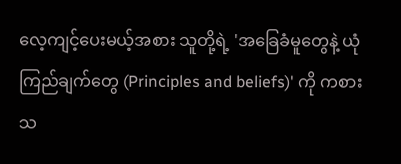လေ့ကျင့်ပေးမယ့်အစား သူတို့ရဲ့ 'အခြေခံမူတွေနဲ့ ယုံကြည်ချက်တွေ (Principles and beliefs)' ကို ကစားသ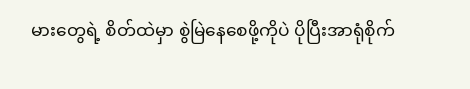မားတွေရဲ့ စိတ်ထဲမှာ စွဲမြဲနေစေဖို့ကိုပဲ ပိုပြီးအာရုံစိုက်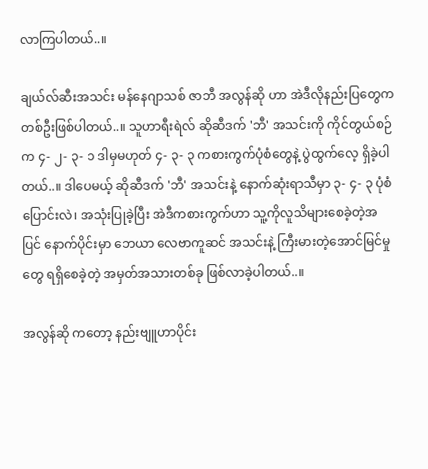လာကြပါတယ်..။

ချယ်လ်ဆီးအသင်း မန်နေဂျာသစ် ဇာဘီ အလွန်ဆို ဟာ အဲဒီလိုနည်းပြတွေက တစ်ဦးဖြစ်ပါတယ်..။ သူဟာရီးရဲလ် ဆိုဆီဒက် 'ဘီ' အသင်းကို ကိုင်တွယ်စဉ်က ၄- ၂- ၃- ၁ ဒါမှမဟုတ် ၄- ၃- ၃ ကစားကွက်ပုံစံတွေနဲ့ ပွဲထွက်လေ့ ရှိခဲ့ပါတယ်..။ ဒါပေမယ့် ဆိုဆီဒက် 'ဘီ' အသင်းနဲ့ နောက်ဆုံးရာသီမှာ ၃- ၄- ၃ ပုံစံ ပြောင်းလဲ၊ အသုံးပြုခဲ့ပြီး အဲဒီကစားကွက်ဟာ သူ့ကိုလူသိများစေခဲ့တဲ့အပြင် နောက်ပိုင်းမှာ ဘေယာ လေဗာကူဆင် အသင်းနဲ့ ကြီးမားတဲ့အောင်မြင်မှုတွေ ရရှိစေခဲ့တဲ့ အမှတ်အသားတစ်ခု ဖြစ်လာခဲ့ပါတယ်..။

အလွန်ဆို ကတော့ နည်းဗျူဟာပိုင်း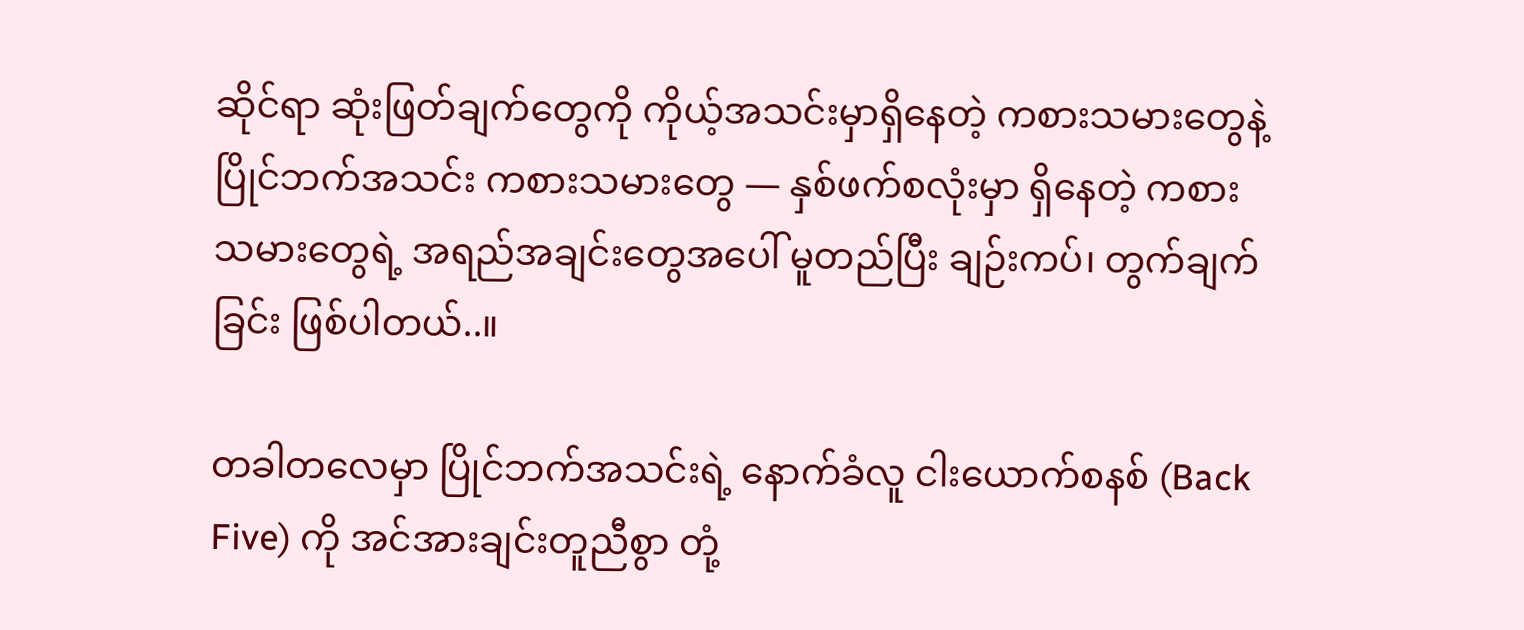ဆိုင်ရာ ဆုံးဖြတ်ချက်တွေကို ကိုယ့်အသင်းမှာရှိနေတဲ့ ကစားသမားတွေနဲ့ ပြိုင်ဘက်အသင်း ကစားသမားတွေ — နှစ်ဖက်စလုံးမှာ ရှိနေတဲ့ ကစားသမားတွေရဲ့ အရည်အချင်းတွေအပေါ် မူတည်ပြီး ချဉ်းကပ်၊ တွက်ချက်ခြင်း ဖြစ်ပါတယ်..။

တခါတလေမှာ ပြိုင်ဘက်အသင်းရဲ့ နောက်ခံလူ ငါးယောက်စနစ် (Back Five) ကို အင်အားချင်းတူညီစွာ တုံ့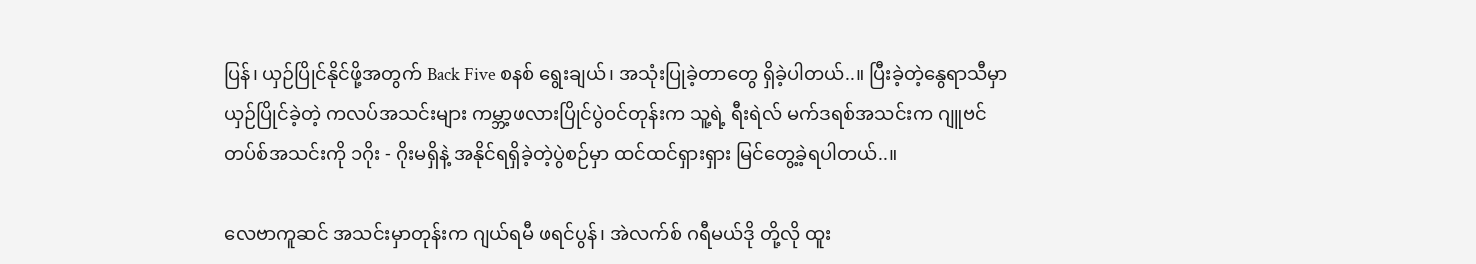ပြန်၊ ယှဉ်ပြိုင်နိုင်ဖို့အတွက် Back Five စနစ် ရွေးချယ်၊ အသုံးပြုခဲ့တာတွေ ရှိခဲ့ပါတယ်..။ ပြီးခဲ့တဲ့နွေရာသီမှာ ယှဉ်ပြိုင်ခဲ့တဲ့ ကလပ်အသင်းများ ကမ္ဘာ့ဖလားပြိုင်ပွဲဝင်တုန်းက သူ့ရဲ့ ရီးရဲလ် မက်ဒရစ်အသင်းက ဂျူဗင်တပ်စ်အသင်းကို ၁ဂိုး - ဂိုးမရှိနဲ့ အနိုင်ရရှိခဲ့တဲ့ပွဲစဉ်မှာ ထင်ထင်ရှားရှား မြင်တွေ့ခဲ့ရပါတယ်..။

လေဗာကူဆင် အသင်းမှာတုန်းက ဂျယ်ရမီ ဖရင်ပွန်၊ အဲလက်စ် ဂရီမယ်ဒို တို့လို ထူး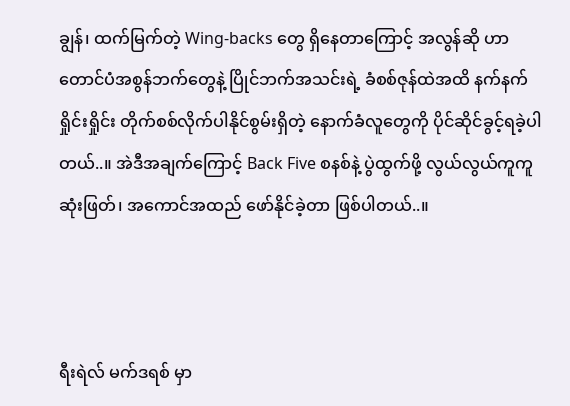ချွန်၊ ထက်မြက်တဲ့ Wing-backs တွေ ရှိနေတာကြောင့် အလွန်ဆို ဟာ တောင်ပံအစွန်ဘက်တွေနဲ့ ပြိုင်ဘက်အသင်းရဲ့ ခံစစ်ဇုန်ထဲအထိ နက်နက်ရှိုင်းရှိုင်း တိုက်စစ်လိုက်ပါနိုင်စွမ်းရှိတဲ့ နောက်ခံလူတွေကို ပိုင်ဆိုင်ခွင့်ရခဲ့ပါတယ်..။ အဲဒီအချက်ကြောင့် Back Five စနစ်နဲ့ ပွဲထွက်ဖို့ လွယ်လွယ်ကူကူ ဆုံးဖြတ်၊ အကောင်အထည် ဖော်နိုင်ခဲ့တာ ဖြစ်ပါတယ်..။



ရီးရဲလ် မက်ဒရစ် မှာ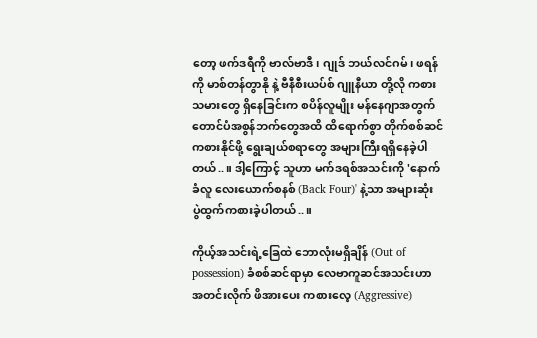တော့ ဖက်ဒရီကို ဗာလ်ဗာဒီ၊ ဂျုဒ် ဘယ်လင်ဂမ်၊ ဖရန်ကို မာစ်တန်တွာနို နဲ့ ဗီနီစီးယပ်စ် ဂျူနီယာ တို့လို ကစားသမားတွေ ရှိနေခြင်းက စပိန်လူမျိုး မန်နေဂျာအတွက် တောင်ပံအစွန်ဘက်တွေအထိ ထိရောက်စွာ တိုက်စစ်ဆင် ကစားနိုင်ဖို့ ရွေးချယ်စရာတွေ အများကြီးရရှိနေခဲ့ပါတယ်..။ ဒါ့ကြောင့် သူဟာ မက်ဒရစ်အသင်းကို 'နောက်ခံလူ လေးယောက်စနစ် (Back Four)' နဲ့သာ အများဆုံး ပွဲထွက်ကစားခဲ့ပါတယ်..။

ကိုယ့်အသင်းရဲ့ခြေထဲ ဘောလုံးမရှိချိန် (Out of possession) ခံစစ်ဆင်ရာမှာ လေဗာကူဆင်အသင်းဟာ အတင်းလိုက် ဖိအားပေး ကစားလေ့ (Aggressive)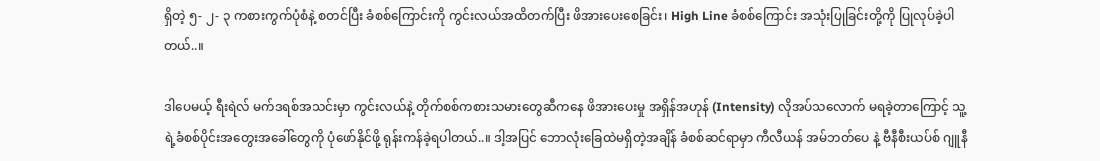ရှိတဲ့ ၅- ၂- ၃ ကစားကွက်ပုံစံနဲ့ စတင်ပြီး ခံစစ်ကြောင်းကို ကွင်းလယ်အထိတက်ပြီး ဖိအားပေးစေခြင်း၊ High Line ခံစစ်ကြောင်း အသုံးပြုခြင်းတို့ကို ပြုလုပ်ခဲ့ပါတယ်..။

ဒါပေမယ့် ရီးရဲလ် မက်ဒရစ်အသင်းမှာ ကွင်းလယ်နဲ့ တိုက်စစ်ကစားသမားတွေဆီကနေ ဖိအားပေးမှု အရှိန်အဟုန် (Intensity) လိုအပ်သလောက် မရခဲ့တာကြောင့် သူ့ရဲ့ခံစစ်ပိုင်းအတွေးအခေါ်တွေကို ပုံဖော်နိုင်ဖို့ ရုန်းကန်ခဲ့ရပါတယ်..။ ဒါ့အပြင် ဘောလုံးခြေထဲမရှိတဲ့အချိန် ခံစစ်ဆင်ရာမှာ ကီလီယန် အမ်ဘတ်ပေ နဲ့ ဗီနီစီးယပ်စ် ဂျူနီ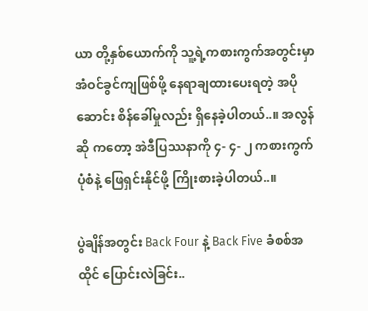ယာ တို့နှစ်ယောက်ကို သူ့ရဲ့ကစားကွက်အတွင်းမှာ အံဝင်ခွင်ကျဖြစ်ဖို့ နေရာချထားပေးရတဲ့ အပိုဆောင်း စိန်ခေါ်မှုလည်း ရှိနေခဲ့ပါတယ်..။ အလွန်ဆို ကတော့ အဲဒီပြဿနာကို ၄- ၄- ၂ ကစားကွက်ပုံစံနဲ့ ဖြေရှင်းနိုင်ဖို့ ကြိုးစားခဲ့ပါတယ်..။

ပွဲချိန်အတွင်း Back Four နဲ့ Back Five ခံစစ်အထိုင် ပြောင်းလဲခြင်း..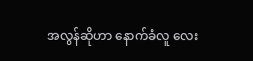အလွန်ဆိုဟာ နောက်ခံလူ လေး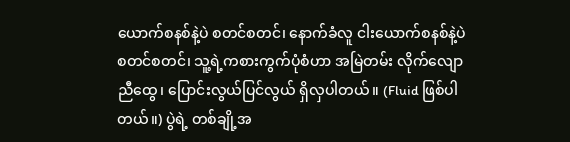ယောက်စနစ်နဲ့ပဲ စတင်စတင်၊ နောက်ခံလူ ငါးယောက်စနစ်နဲ့ပဲ စတင်စတင်၊ သူ့ရဲ့ကစားကွက်ပုံစံဟာ အမြဲတမ်း လိုက်လျောညီထွေ၊ ပြောင်းလွယ်ပြင်လွယ် ရှိလှပါတယ်။ (Fluid ဖြစ်ပါတယ်။) ပွဲရဲ့ တစ်ချို့အ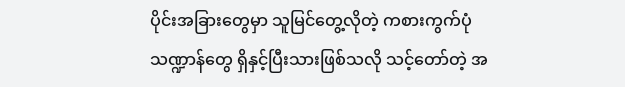ပိုင်းအခြားတွေမှာ သူမြင်တွေ့လိုတဲ့ ကစားကွက်ပုံသဏ္ဍာန်တွေ ရှိနှင့်ပြီးသားဖြစ်သလို သင့်တော်တဲ့ အ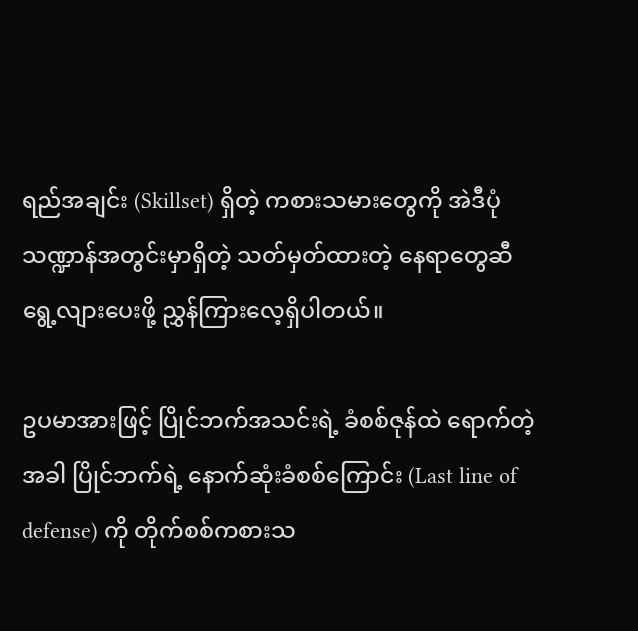ရည်အချင်း (Skillset) ရှိတဲ့ ကစားသမားတွေကို အဲဒီပုံသဏ္ဍာန်အတွင်းမှာရှိတဲ့ သတ်မှတ်ထားတဲ့ နေရာတွေဆီ ရွေ့လျားပေးဖို့ ညွှန်ကြားလေ့ရှိပါတယ်။

ဥပမာအားဖြင့် ပြိုင်ဘက်အသင်းရဲ့ ခံစစ်ဇုန်ထဲ ရောက်တဲ့အခါ ပြိုင်ဘက်ရဲ့ နောက်ဆုံးခံစစ်ကြောင်း (Last line of defense) ကို တိုက်စစ်ကစားသ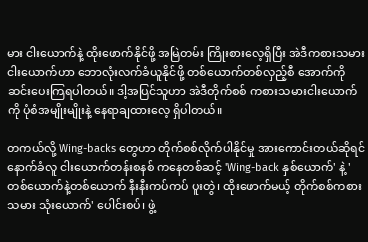မား ငါးယောက်နဲ့ ထိုးဖောက်နိုင်ဖို့ အမြဲတမ်း ကြိုးစားလေ့ရှိပြီး အဲဒီကစားသမား ငါးယောက်ဟာ ဘောလုံးလက်ခံယူနိုင်ဖို့ တစ်ယောက်တစ်လှည့်စီ အောက်ကိုဆင်းပေးကြရပါတယ်။ ဒါ့အပြင်သူဟာ အဲဒီတိုက်စစ် ကစားသမားငါးယောက်ကို ပုံစံအမျိုးမျိုးနဲ့ နေရာချထားလေ့ ရှိပါတယ်။

တကယ်လို့ Wing-backs တွေဟာ တိုက်စစ်လိုက်ပါနိုင်မှု အားကောင်းတယ်ဆိုရင် နောက်ခံလူ ငါးယောက်တန်းစနစ် ကနေတစ်ဆင့် 'Wing-back နှစ်ယောက်' နဲ့ 'တစ်ယောက်နဲ့တစ်ယောက် နီးနီးကပ်ကပ် ပူးတွဲ၊ ထိုးဖောက်မယ့် တိုက်စစ်ကစားသမား သုံးယောက်' ပေါင်းစပ်၊ ဖွဲ့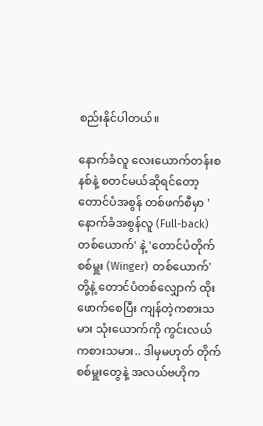စည်းနိုင်ပါတယ်။

နောက်ခံလူ လေးယောက်တန်းစနစ်နဲ့ စတင်မယ်ဆိုရင်တော့ တောင်ပံအစွန် တစ်ဖက်စီမှာ 'နောက်ခံအစွန်လူ (Full-back) တစ်ယောက်' နဲ့ 'တောင်ပံတိုက်စစ်မှူး (Winger) တစ်ယောက်' တို့နဲ့ တောင်ပံတစ်လျှောက် ထိုးဖောက်စေပြီး ကျန်တဲ့ကစားသမား သုံးယောက်ကို ကွင်းလယ် ကစားသမား.. ဒါမှမဟုတ် တိုက်စစ်မှူးတွေနဲ့ အလယ်ဗဟိုက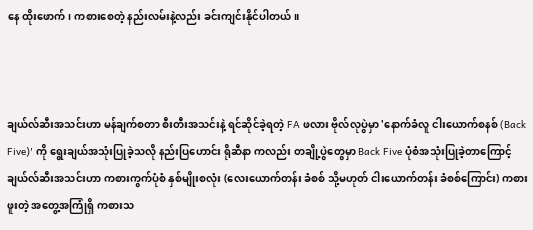နေ ထိုးဖောက်၊ ကစားစေတဲ့ နည်းလမ်းနဲ့လည်း ခင်းကျင်းနိုင်ပါတယ်။



ချယ်လ်ဆီးအသင်းဟာ မန်ချက်စတာ စီးတီးအသင်းနဲ့ ရင်ဆိုင်ခဲ့ရတဲ့ FA ဖလား ဗိုလ်လုပွဲမှာ 'နောက်ခံလူ ငါးယောက်စနစ် (Back Five)' ကို ရွေးချယ်အသုံးပြုခဲ့သလို နည်းပြဟောင်း ရိုဆီနာ ကလည်း တချို့ပွဲတွေမှာ Back Five ပုံစံအသုံးပြုခဲ့တာကြောင့် ချယ်လ်ဆီးအသင်းဟာ ကစားကွက်ပုံစံ နှစ်မျိုးစလုံး (လေးယောက်တန်း ခံစစ် သို့မဟုတ် ငါးယောက်တန်း ခံစစ်ကြောင်း) ကစားဖူးတဲ့ အတွေ့အကြုံရှိ ကစားသ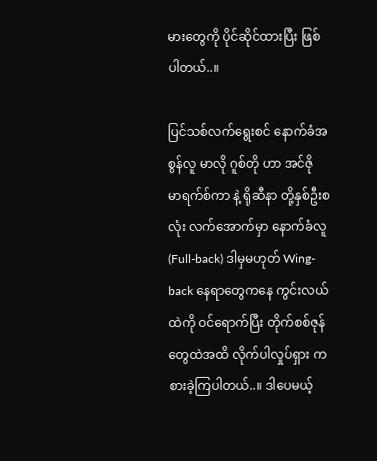မားတွေကို ပိုင်ဆိုင်ထားပြီး ဖြစ်ပါတယ်..။

ပြင်သစ်လက်ရွေးစင် နောက်ခံအစွန်လူ မာလို ဂူစ်တို ဟာ အင်ဇို မာရက်စ်ကာ နဲ့ ရိုဆီနာ တို့နှစ်ဦးစလုံး လက်အောက်မှာ နောက်ခံလူ (Full-back) ဒါမှမဟုတ် Wing-back နေရာတွေကနေ ကွင်းလယ်ထဲကို ဝင်ရောက်ပြီး တိုက်စစ်ဇုန်တွေထဲအထိ လိုက်ပါလှုပ်ရှား ကစားခဲ့ကြပါတယ်..။ ဒါပေမယ့်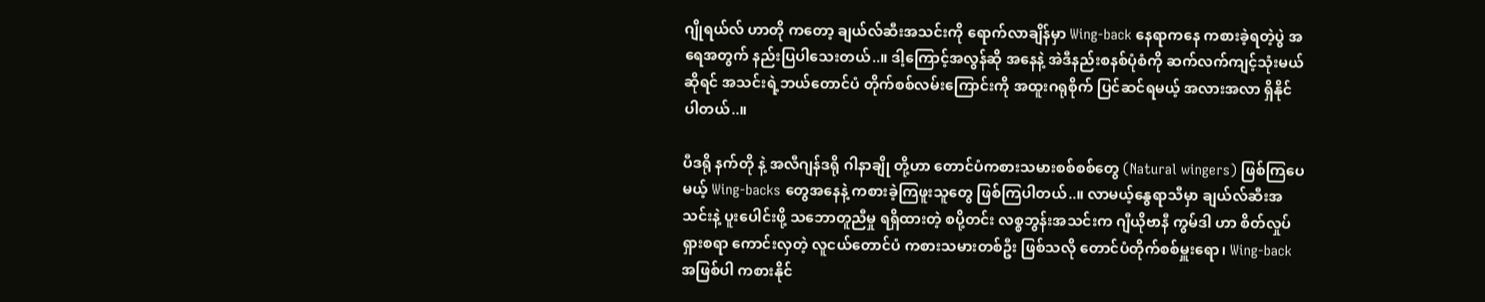ဂျိုရယ်လ် ဟာတို ကတော့ ချယ်လ်ဆီးအသင်းကို ရောက်လာချိန်မှာ Wing-back နေရာကနေ ကစားခဲ့ရတဲ့ပွဲ အရေအတွက် နည်းပြပါသေးတယ်..။ ဒါ့ကြောင့်အလွန်ဆို အနေနဲ့ အဲဒီနည်းစနစ်ပုံစံကို ဆက်လက်ကျင့်သုံးမယ်ဆိုရင် အသင်းရဲ့ဘယ်တောင်ပံ တိုက်စစ်လမ်းကြောင်းကို အထူးဂရုစိုက် ပြင်ဆင်ရမယ့် အလားအလာ ရှိနိုင်ပါတယ်..။

ပီဒရို နက်တို နဲ့ အလီဂျန်ဒရို ဂါနာချို တို့ဟာ တောင်ပံကစားသမားစစ်စစ်တွေ (Natural wingers) ဖြစ်ကြပေမယ့် Wing-backs တွေအနေနဲ့ ကစားခဲ့ကြဖူးသူတွေ ဖြစ်ကြပါတယ်..။ လာမယ့်နွေရာသီမှာ ချယ်လ်ဆီးအသင်းနဲ့ ပူးပေါင်းဖို့ သဘောတူညီမှု ရရှိထားတဲ့ စပို့တင်း လစ္စဘွန်းအသင်းက ဂျီယိုဗာနီ ကွမ်ဒါ ဟာ စိတ်လှုပ်ရှားစရာ ကောင်းလှတဲ့ လူငယ်တောင်ပံ ကစားသမားတစ်ဦး ဖြစ်သလို တောင်ပံတိုက်စစ်မှူးရော၊ Wing-back အဖြစ်ပါ ကစားနိုင်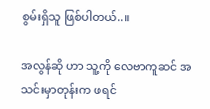စွမ်းရှိသူ ဖြစ်ပါတယ်..။

အလွန်ဆို ဟာ သူ့ကို လေဗာကူဆင် အသင်းမှာတုန်းက ဖရင်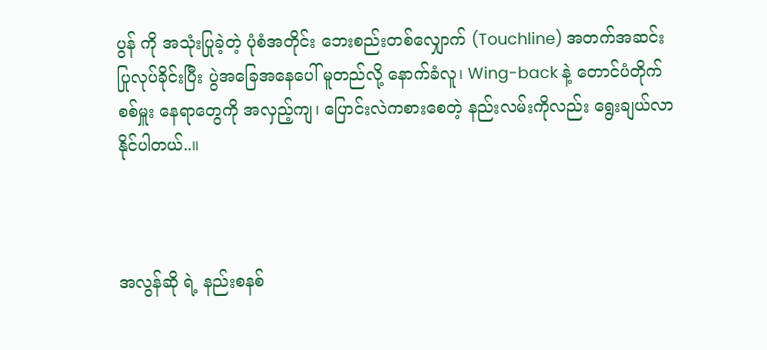ပွန် ကို အသုံးပြုခဲ့တဲ့ ပုံစံအတိုင်း ဘေးစည်းတစ်လျှောက် (Touchline) အတက်အဆင်း ပြုလုပ်ခိုင်းပြီး ပွဲအခြေအနေပေါ် မူတည်လို့ နောက်ခံလူ၊ Wing-back နဲ့ တောင်ပံတိုက်စစ်မှူး နေရာတွေကို အလှည့်ကျ၊ ပြောင်းလဲကစားစေတဲ့ နည်းလမ်းကိုလည်း ရွေးချယ်လာနိုင်ပါတယ်..။



အလွန်ဆို ရဲ့ နည်းစနစ်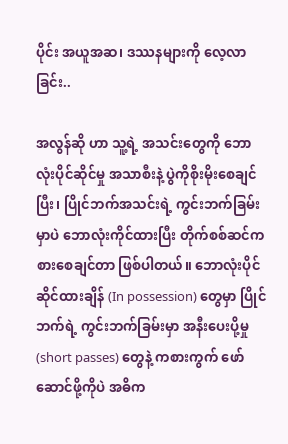ပိုင်း အယူအဆ၊ ဒဿနများကို လေ့လာခြင်း..

အလွန်ဆို ဟာ သူ့ရဲ့ အသင်းတွေကို ဘောလုံးပိုင်ဆိုင်မှု အသာစီးနဲ့ ပွဲကိုစိုးမိုးစေချင်ပြီး၊ ပြိုင်ဘက်အသင်းရဲ့ ကွင်းဘက်ခြမ်းမှာပဲ ဘောလုံးကိုင်ထားပြီး တိုက်စစ်ဆင်ကစားစေချင်တာ ဖြစ်ပါတယ်။ ဘောလုံးပိုင်ဆိုင်ထားချိန် (In possession) တွေမှာ ပြိုင်ဘက်ရဲ့ ကွင်းဘက်ခြမ်းမှာ အနီးပေးပို့မှု (short passes) တွေနဲ့ ကစားကွက် ဖော်ဆောင်ဖို့ကိုပဲ အဓိက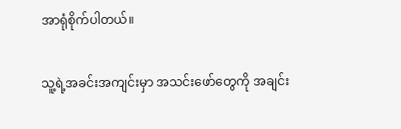အာရုံစိုက်ပါတယ်။

သူ့ရဲ့အခင်းအကျင်းမှာ အသင်းဖော်တွေကို အချင်း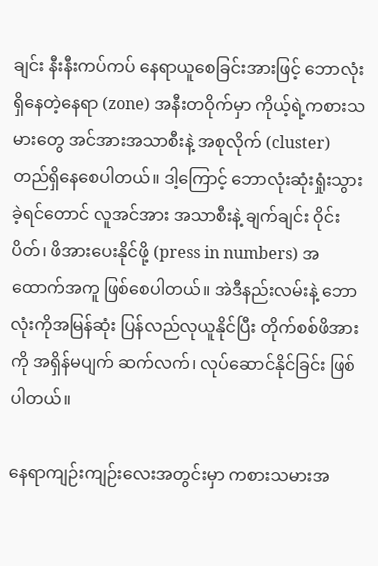ချင်း နီးနီးကပ်ကပ် နေရာယူစေခြင်းအားဖြင့် ဘောလုံးရှိနေတဲ့နေရာ (zone) အနီးတဝိုက်မှာ ကိုယ့်ရဲ့ကစားသမားတွေ အင်အားအသာစီးနဲ့ အစုလိုက် (cluster) တည်ရှိနေစေပါတယ်။ ဒါ့ကြောင့် ဘောလုံးဆုံးရှုံးသွားခဲ့ရင်တောင် လူအင်အား အသာစီးနဲ့ ချက်ချင်း ဝိုင်းပိတ်၊ ဖိအားပေးနိုင်ဖို့ (press in numbers) အထောက်အကူ ဖြစ်စေပါတယ်။ အဲဒီနည်းလမ်းနဲ့ ဘောလုံးကိုအမြန်ဆုံး ပြန်လည်လုယူနိုင်ပြီး တိုက်စစ်ဖိအားကို အရှိန်မပျက် ဆက်လက်၊ လုပ်ဆောင်နိုင်ခြင်း ဖြစ်ပါတယ်။

နေရာကျဉ်းကျဉ်းလေးအတွင်းမှာ ကစားသမားအ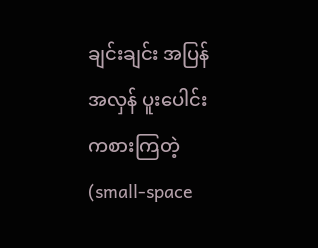ချင်းချင်း အပြန်အလှန် ပူးပေါင်းကစားကြတဲ့ (small-space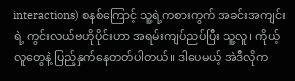interactions) စနစ်ကြောင့် သူ့ရဲ့ကစားကွက် အခင်းအကျင်းရဲ့ ကွင်းလယ်ဗဟိုပိုင်းဟာ အရမ်းကျပ်ညပ်ပြီး သူ့လူ၊ ကိုယ့်လူတွေနဲ့ ပြည့်နှက်နေတတ်ပါတယ်။ ဒါပေမယ့် အဲဒီလိုက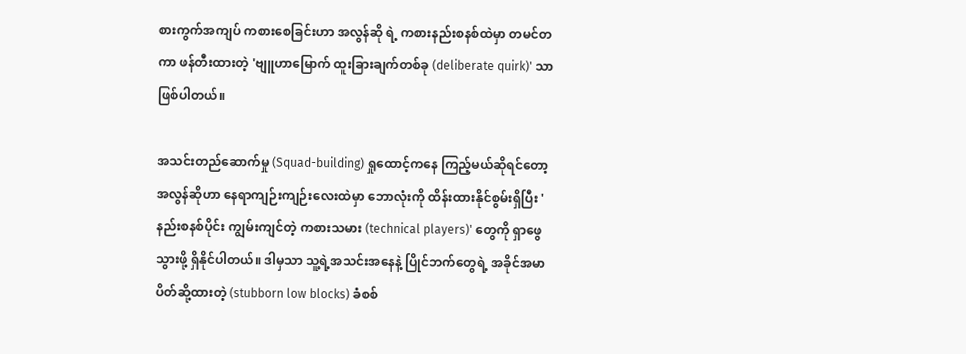စားကွက်အကျပ် ကစားစေခြင်းဟာ အလွန်ဆို ရဲ့ ကစားနည်းစနစ်ထဲမှာ တမင်တကာ ဖန်တီးထားတဲ့ 'ဗျူဟာမြောက် ထူးခြားချက်တစ်ခု (deliberate quirk)' သာ ဖြစ်ပါတယ်။

အသင်းတည်ဆောက်မှု (Squad-building) ရှုထောင့်ကနေ ကြည့်မယ်ဆိုရင်တော့ အလွန်ဆိုဟာ နေရာကျဉ်းကျဉ်းလေးထဲမှာ ဘောလုံးကို ထိန်းထားနိုင်စွမ်းရှိပြီး 'နည်းစနစ်ပိုင်း ကျွမ်းကျင်တဲ့ ကစားသမား (technical players)' တွေကို ရှာဖွေသွားဖို့ ရှိနိုင်ပါတယ်။ ဒါမှသာ သူ့ရဲ့အသင်းအနေနဲ့ ပြိုင်ဘက်တွေရဲ့ အခိုင်အမာ ပိတ်ဆို့ထားတဲ့ (stubborn low blocks) ခံစစ်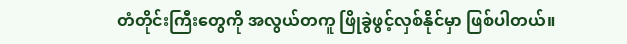တံတိုင်းကြီးတွေကို အလွယ်တကူ ဖြိုခွဲဖွင့်လှစ်နိုင်မှာ ဖြစ်ပါတယ်။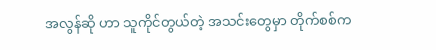အလွန်ဆို ဟာ သူကိုင်တွယ်တဲ့ အသင်းတွေမှာ တိုက်စစ်က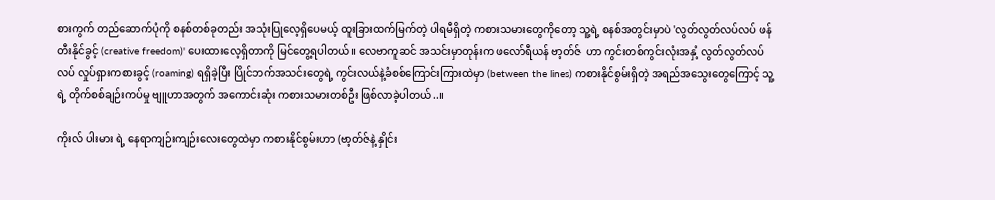စားကွက် တည်ဆောက်ပုံကို စနစ်တစ်ခုတည်း အသုံးပြုလေ့ရှိပေမယ့် ထူးခြားထက်မြက်တဲ့ ပါရမီရှိတဲ့ ကစားသမားတွေကိုတော့ သူ့ရဲ့ စနစ်အတွင်းမှာပဲ 'လွတ်လွတ်လပ်လပ် ဖန်တီးနိုင်ခွင့် (creative freedom)' ပေးထားလေ့ရှိတာကို မြင်တွေ့ရပါတယ်။ လေဗာကူဆင် အသင်းမှာတုန်းက ဖလော်ရီယန် ဗာ့တ်ဇ်  ဟာ ကွင်းတစ်ကွင်းလုံးအနှံ့ လွတ်လွတ်လပ်လပ် လှုပ်ရှားကစားခွင့် (roaming) ရရှိခဲ့ပြီး ပြိုင်ဘက်အသင်းတွေရဲ့ ကွင်းလယ်နဲ့ခံစစ်ကြောင်းကြားထဲမှာ (between the lines) ကစားနိုင်စွမ်းရှိတဲ့ အရည်အသွေးတွေကြောင့် သူ့ရဲ့ တိုက်စစ်ချဉ်းကပ်မှု ဗျူဟာအတွက် အကောင်းဆုံး ကစားသမားတစ်ဦး ဖြစ်လာခဲ့ပါတယ်..။

ကိုးလ် ပါးမား ရဲ့ နေရာကျဉ်းကျဉ်းလေးတွေထဲမှာ ကစားနိုင်စွမ်းဟာ (ဗာ့တ်ဇ်နဲ့ နှိုင်း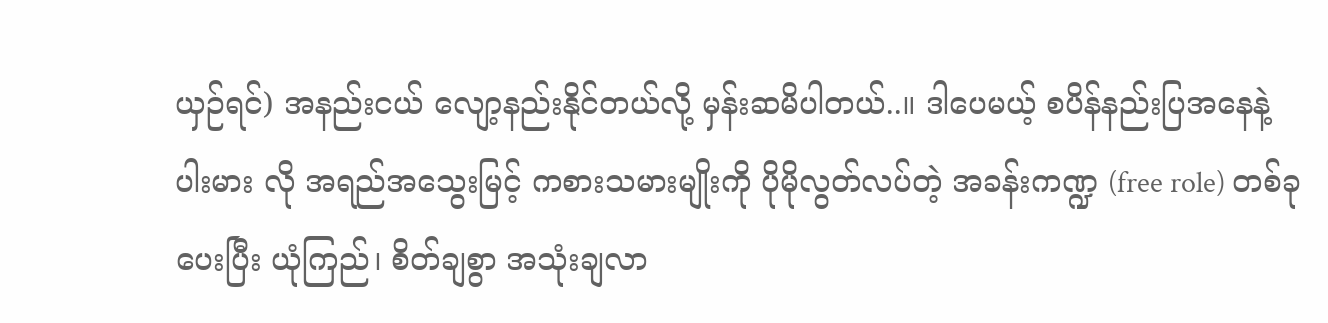ယှဉ်ရင်) အနည်းငယ် လျော့နည်းနိုင်တယ်လို့ မှန်းဆမိပါတယ်..။ ဒါပေမယ့် စပိန်နည်းပြအနေနဲ့ ပါးမား လို အရည်အသွေးမြင့် ကစားသမားမျိုးကို ပိုမိုလွတ်လပ်တဲ့ အခန်းကဏ္ဍ (free role) တစ်ခုပေးပြီး ယုံကြည်၊ စိတ်ချစွာ အသုံးချလာ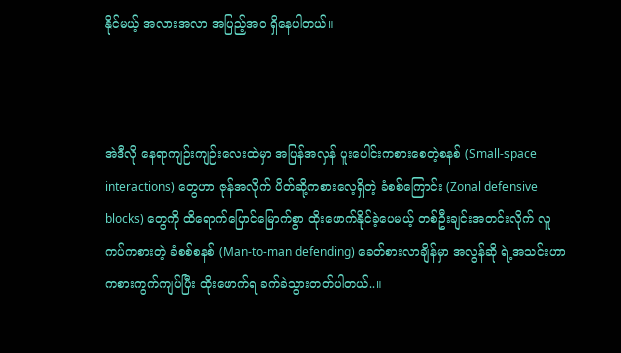နိုင်မယ့် အလားအလာ အပြည့်အဝ ရှိနေပါတယ်။



အဲဒီလို နေရာကျဉ်းကျဉ်းလေးထဲမှာ အပြန်အလှန် ပူးပေါင်းကစားစေတဲ့စနစ် (Small-space interactions) တွေဟာ ဇုန်အလိုက် ပိတ်ဆို့ကစားလေ့ရှိတဲ့ ခံစစ်ကြောင်း (Zonal defensive blocks) တွေကို ထိရောက်ပြောင်မြောက်စွာ ထိုးဖောက်နိုင်ခဲ့ပေမယ့် တစ်ဦးချင်းအတင်းလိုက် လူကပ်ကစားတဲ့ ခံစစ်စနစ် (Man-to-man defending) ခေတ်စားလာချိန်မှာ အလွန်ဆို ရဲ့အသင်းဟာ ကစားကွက်ကျပ်ပြီး ထိုးဖောက်ရ ခက်ခဲသွားတတ်ပါတယ်..။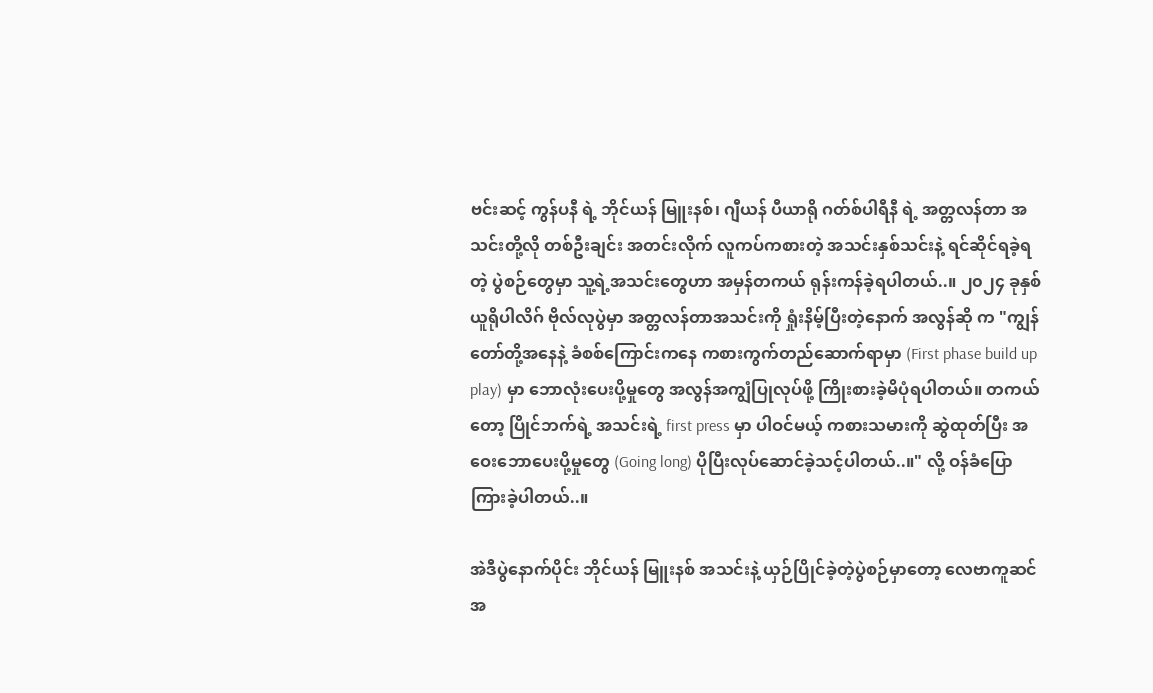ဗင်းဆင့် ကွန်ပနီ ရဲ့ ဘိုင်ယန် မြူးနစ်၊ ဂျီယန် ပီယာရို ဂတ်စ်ပါရီနီ ရဲ့ အတ္တလန်တာ အသင်းတို့လို တစ်ဦးချင်း အတင်းလိုက် လူကပ်ကစားတဲ့ အသင်းနှစ်သင်းနဲ့ ရင်ဆိုင်ရခဲ့ရတဲ့ ပွဲစဉ်တွေမှာ သူ့ရဲ့အသင်းတွေဟာ အမှန်တကယ် ရုန်းကန်ခဲ့ရပါတယ်..။ ၂၀၂၄ ခုနှစ် ယူရိုပါလိဂ် ဗိုလ်လုပွဲမှာ အတ္တလန်တာအသင်းကို ရှုံးနိမ့်ပြီးတဲ့နောက် အလွန်ဆို က "ကျွန်တော်တို့အနေနဲ့ ခံစစ်ကြောင်းကနေ ကစားကွက်တည်ဆောက်ရာမှာ (First phase build up play) မှာ ဘောလုံးပေးပို့မှုတွေ အလွန်အကျွံပြုလုပ်ဖို့ ကြိုးစားခဲ့မိပုံရပါတယ်။ တကယ်တော့ ပြိုင်ဘက်ရဲ့ အသင်းရဲ့ first press မှာ ပါဝင်မယ့် ကစားသမားကို ဆွဲထုတ်ပြီး အဝေးဘောပေးပို့မှုတွေ (Going long) ပိုပြီးလုပ်ဆောင်ခဲ့သင့်ပါတယ်..။" လို့ ဝန်ခံပြောကြားခဲ့ပါတယ်..။

အဲဒီပွဲနောက်ပိုင်း ဘိုင်ယန် မြူးနစ် အသင်းနဲ့ ယှဉ်ပြိုင်ခဲ့တဲ့ပွဲစဉ်မှာတော့ လေဗာကူဆင်အ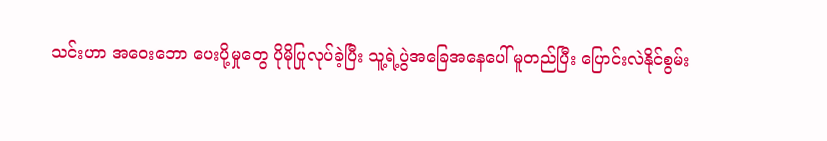သင်းဟာ အဝေးဘော ပေးပို့မှုတွေ ပိုမိုပြုလုပ်ခဲ့ပြီး သူ့ရဲ့ပွဲအခြေအနေပေါ် မူတည်ပြီး ပြောင်းလဲနိုင်စွမ်း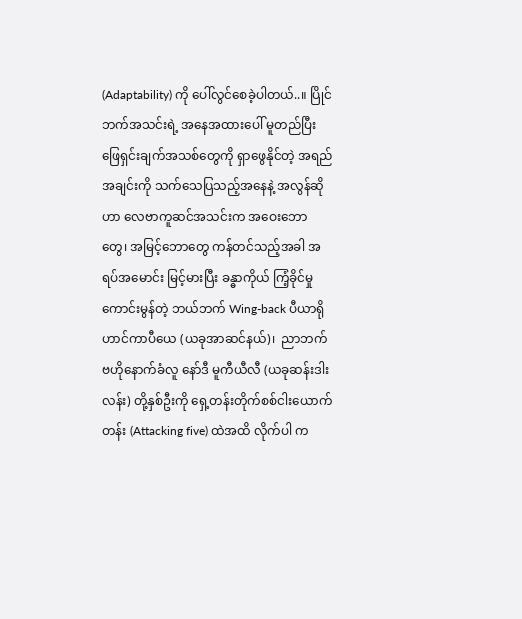(Adaptability) ကို ပေါ်လွင်စေခဲ့ပါတယ်..။ ပြိုင်ဘက်အသင်းရဲ့ အနေအထားပေါ် မူတည်ပြီး ဖြေရှင်းချက်အသစ်တွေကို ရှာဖွေနိုင်တဲ့ အရည်အချင်းကို သက်သေပြသည့်အနေနဲ့ အလွန်ဆို ဟာ လေဗာကူဆင်အသင်းက အဝေးဘောတွေ၊ အမြင့်ဘောတွေ ကန်တင်သည့်အခါ အရပ်အမောင်း မြင့်မားပြီး ခန္ဓာကိုယ် ကြံ့ခိုင်မှု ကောင်းမွန်တဲ့ ဘယ်ဘက် Wing-back ပီယာရို ဟာင်ကာပီယေ (ယခုအာဆင်နယ်)၊  ညာဘက်ဗဟိုနောက်ခံလူ နော်ဒီ မူကီယီလီ (ယခုဆန်းဒါးလန်း) တို့နှစ်ဦးကို ရှေ့တန်းတိုက်စစ်ငါးယောက်တန်း (Attacking five) ထဲအထိ လိုက်ပါ က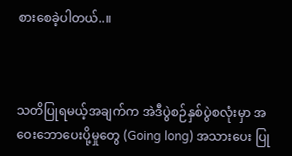စားစေခဲ့ပါတယ်..။



သတိပြုရမယ့်အချက်က အဲဒီပွဲစဉ်နှစ်ပွဲစလုံးမှာ အဝေးဘောပေးပို့မှုတွေ (Going long) အသားပေး ပြု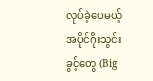လုပ်ခဲ့ပေမယ့် အပိုင်ဂိုးသွင်းခွင့်တွေ (Big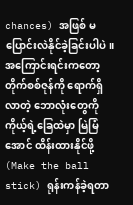chances) အဖြစ် မပြောင်းလဲနိုင်ခဲ့ခြင်းပါပဲ။ အကြောင်းရင်းကတော့ တိုက်စစ်ဇုန်ကို ရောက်ရှိလာတဲ့ ဘောလုံးတွေကို ကိုယ့်ရဲ့ခြေထဲမှာ မြဲမြံအောင် ထိန်းထားနိုင်ဖို့ (Make the ball stick) ရုန်းကန်ခဲ့ရတာ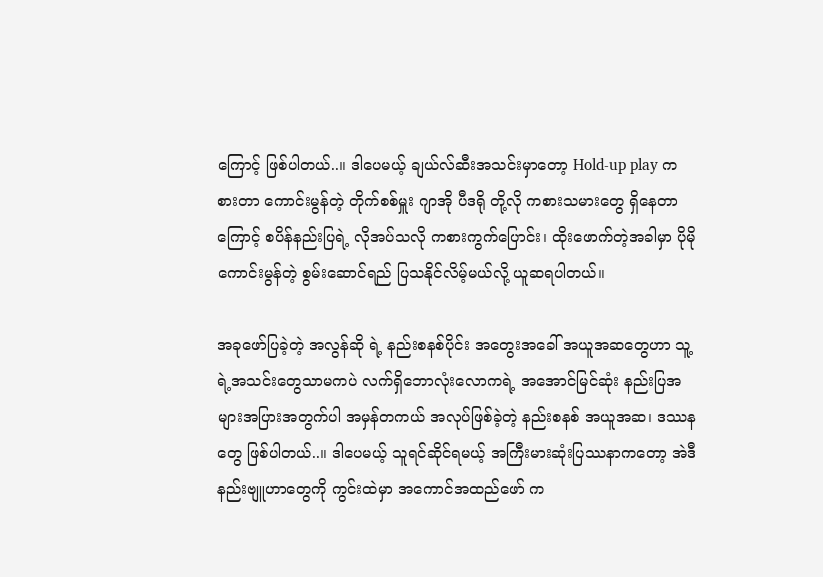ကြောင့် ဖြစ်ပါတယ်..။ ဒါပေမယ့် ချယ်လ်ဆီးအသင်းမှာတော့ Hold-up play ကစားတာ ကောင်းမွန်တဲ့ တိုက်စစ်မှူး ဂျာအို ပီဒရို တို့လို ကစားသမားတွေ ရှိနေတာကြောင့် စပိန်နည်းပြရဲ့ လိုအပ်သလို ကစားကွက်ပြောင်း၊ ထိုးဖောက်တဲ့အခါမှာ ပိုမိုကောင်းမွန်တဲ့ စွမ်းဆောင်ရည် ပြသနိုင်လိမ့်မယ်လို့ ယူဆရပါတယ်။

အခုဖော်ပြခဲ့တဲ့ အလွန်ဆို ရဲ့ နည်းစနစ်ပိုင်း အတွေးအခေါ် အယူအဆတွေဟာ သူ့ရဲ့အသင်းတွေသာမကပဲ လက်ရှိဘောလုံးလောကရဲ့ အအောင်မြင်ဆုံး နည်းပြအများအပြားအတွက်ပါ အမှန်တကယ် အလုပ်ဖြစ်ခဲ့တဲ့ နည်းစနစ် အယူအဆ၊ ဒဿနတွေ ဖြစ်ပါတယ်..။ ဒါပေမယ့် သူရင်ဆိုင်ရမယ့် အကြီးမားဆုံးပြဿနာကတော့ အဲဒီနည်းဗျူဟာတွေကို ကွင်းထဲမှာ အကောင်အထည်ဖော် က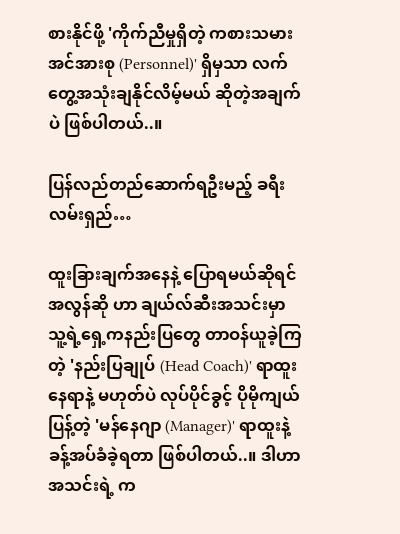စားနိုင်ဖို့ 'ကိုက်ညီမှုရှိတဲ့ ကစားသမား အင်အားစု (Personnel)' ရှိမှသာ လက်တွေ့အသုံးချနိုင်လိမ့်မယ် ဆိုတဲ့အချက်ပဲ ဖြစ်ပါတယ်..။

ပြန်လည်တည်ဆောက်ရဦးမည့် ခရီးလမ်းရှည်…

ထူးခြားချက်အနေနဲ့ ပြောရမယ်ဆိုရင် အလွန်ဆို ဟာ ချယ်လ်ဆီးအသင်းမှာ သူ့ရဲ့ရှေ့ကနည်းပြတွေ တာဝန်ယူခဲ့ကြတဲ့ 'နည်းပြချုပ် (Head Coach)' ရာထူးနေရာနဲ့ မဟုတ်ပဲ လုပ်ပိုင်ခွင့် ပိုမိုကျယ်ပြန့်တဲ့ 'မန်နေဂျာ (Manager)' ရာထူးနဲ့ ခန့်အပ်ခံခဲ့ရတာ ဖြစ်ပါတယ်..။ ဒါဟာအသင်းရဲ့ က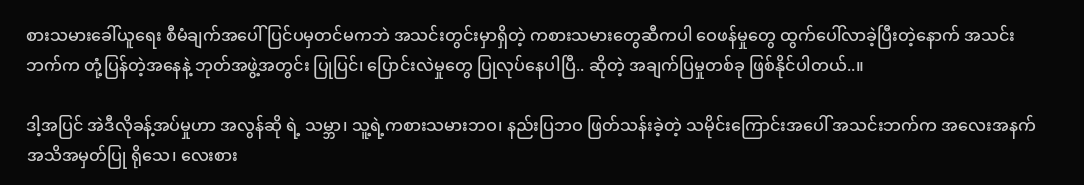စားသမားခေါ်ယူရေး စီမံချက်အပေါ် ပြင်ပမှတင်မကဘဲ အသင်းတွင်းမှာရှိတဲ့ ကစားသမားတွေဆီကပါ ဝေဖန်မှုတွေ ထွက်ပေါ်လာခဲ့ပြီးတဲ့နောက် အသင်းဘက်က တုံ့ပြန်တဲ့အနေနဲ့ ဘုတ်အဖွဲ့အတွင်း ပြုပြင်၊ ပြောင်းလဲမှုတွေ ပြုလုပ်နေပါပြီ.. ဆိုတဲ့ အချက်ပြမှုတစ်ခု ဖြစ်နိုင်ပါတယ်..။

ဒါ့အပြင် အဲဒီလိုခန့်အပ်မှုဟာ အလွန်ဆို ရဲ့ သမ္ဘာ၊ သူ့ရဲ့ကစားသမားဘဝ၊ နည်းပြဘဝ ဖြတ်သန်းခဲ့တဲ့ သမိုင်းကြောင်းအပေါ် အသင်းဘက်က အလေးအနက် အသိအမှတ်ပြု ရိုသေ၊ လေးစား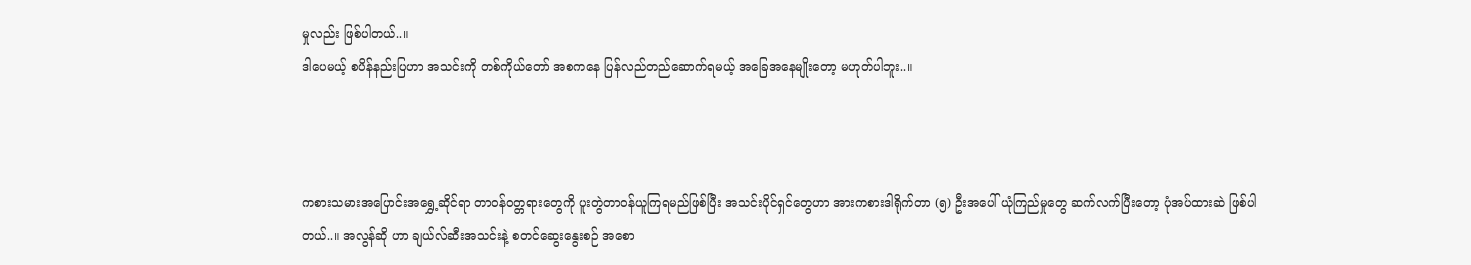မှုလည်း ဖြစ်ပါတယ်..။
ဒါပေမယ့် စပိန်နည်းပြဟာ အသင်းကို တစ်ကိုယ်တော် အစကနေ ပြန်လည်တည်ဆောက်ရမယ့် အခြေအနေမျိုးတော့ မဟုတ်ပါဘူး..။



ကစားသမားအပြောင်းအရွှေ့ဆိုင်ရာ တာဝန်ဝတ္တရားတွေကို ပူးတွဲတာဝန်ယူကြရမည်ဖြစ်ပြီး အသင်းပိုင်ရှင်တွေဟာ အားကစားဒါရိုက်တာ (၅) ဦးအပေါ် ယုံကြည်မှုတွေ ဆက်လက်ပြီးတော့ ပုံအပ်ထားဆဲ ဖြစ်ပါတယ်..။ အလွန်ဆို ဟာ ချယ်လ်ဆီးအသင်းနဲ့ စတင်ဆွေးနွေးစဉ် အစော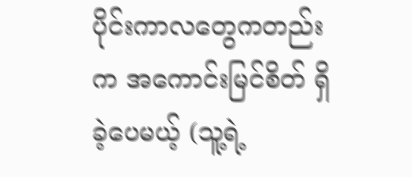ပိုင်းကာလတွေကတည်းက အကောင်းမြင်စိတ် ရှိခဲ့ပေမယ့် (သူ့ရဲ့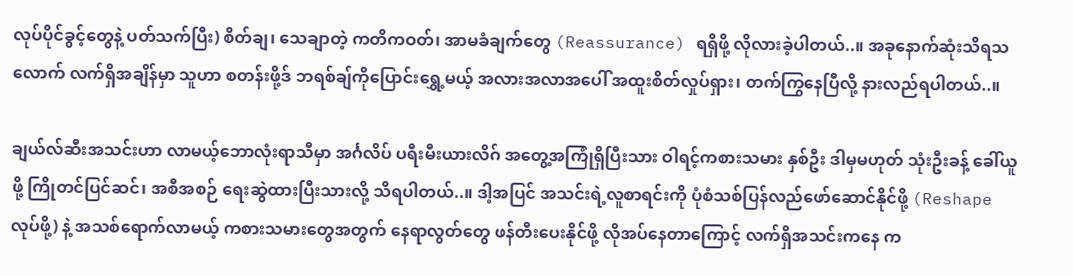လုပ်ပိုင်ခွင့်တွေနဲ့ ပတ်သက်ပြီး) စိတ်ချ၊ သေချာတဲ့ ကတိကဝတ်၊ အာမခံချက်တွေ (Reassurance) ရရှိဖို့ လိုလားခဲ့ပါတယ်..။ အခုနောက်ဆုံးသိရသလောက် လက်ရှိအချိန်မှာ သူဟာ စတန်းဖို့ဒ် ဘရစ်ချ်ကိုပြောင်းရွှေ့မယ့် အလားအလာအပေါ် အထူးစိတ်လှုပ်ရှား၊ တက်ကြွနေပြီလို့ နားလည်ရပါတယ်..။

ချယ်လ်ဆီးအသင်းဟာ လာမယ့်ဘောလုံးရာသီမှာ အင်္ဂလိပ် ပရီးမီးယားလိဂ် အတွေ့အကြုံရှိပြီးသား ဝါရင့်ကစားသမား နှစ်ဦး ဒါမှမဟုတ် သုံးဦးခန့် ခေါ်ယူဖို့ ကြိုတင်ပြင်ဆင်၊ အစီအစဉ် ရေးဆွဲထားပြီးသားလို့ သိရပါတယ်..။ ဒါ့အပြင် အသင်းရဲ့လူစာရင်းကို ပုံစံသစ်ပြန်လည်ဖော်ဆောင်နိုင်ဖို့ (Reshape လုပ်ဖို့) နဲ့ အသစ်ရောက်လာမယ့် ကစားသမားတွေအတွက် နေရာလွတ်တွေ ဖန်တီးပေးနိုင်ဖို့ လိုအပ်နေတာကြောင့် လက်ရှိအသင်းကနေ က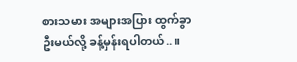စားသမား အများအပြား ထွက်ခွာဦးမယ်လို့ ခန့်မှန်းရပါတယ်..။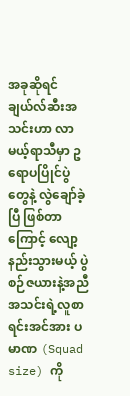အခုဆိုရင် ချယ်လ်ဆီးအသင်းဟာ လာမယ့်ရာသီမှာ ဥရောပပြိုင်ပွဲတွေနဲ့ လွဲချော်ခဲ့ပြီ ဖြစ်တာကြောင့် လျော့နည်းသွားမယ့် ပွဲစဉ်ဇယားနဲ့အညီ အသင်းရဲ့လူစာရင်းအင်အား ပမာဏ (Squad size) ကို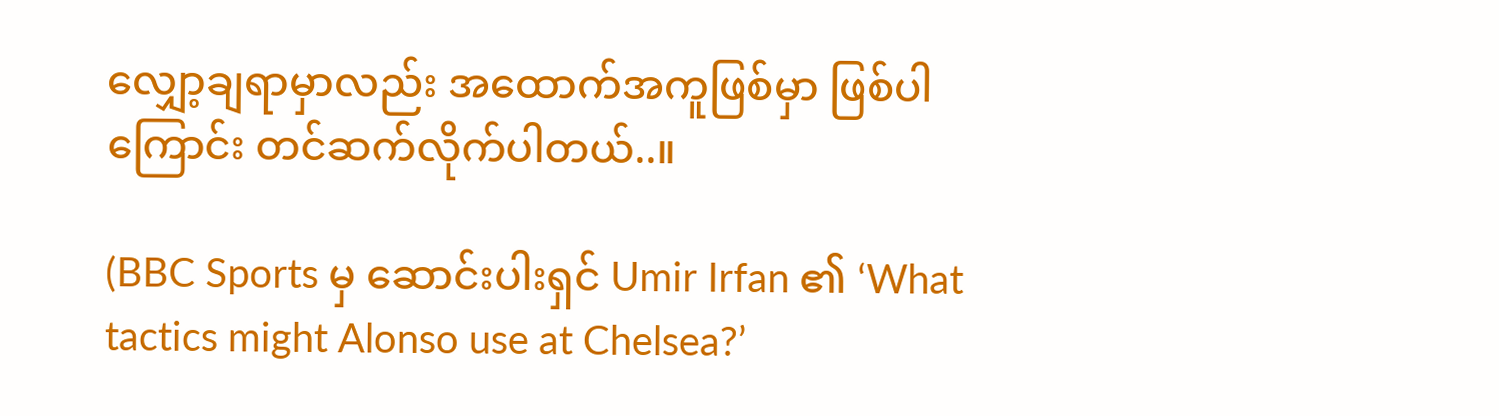လျှော့ချရာမှာလည်း အထောက်အကူဖြစ်မှာ ဖြစ်ပါကြောင်း တင်ဆက်လိုက်ပါတယ်..။

(BBC Sports မှ ဆောင်းပါးရှင် Umir Irfan ၏ ‘What tactics might Alonso use at Chelsea?’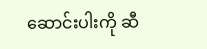ဆောင်းပါးကို ဆီ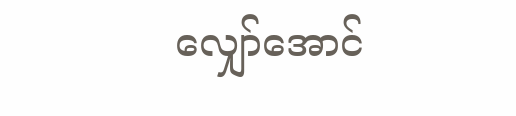လျှော်အောင်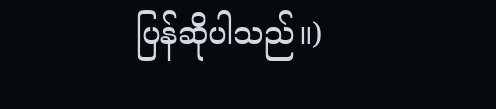ပြန်ဆိုပါသည်။)